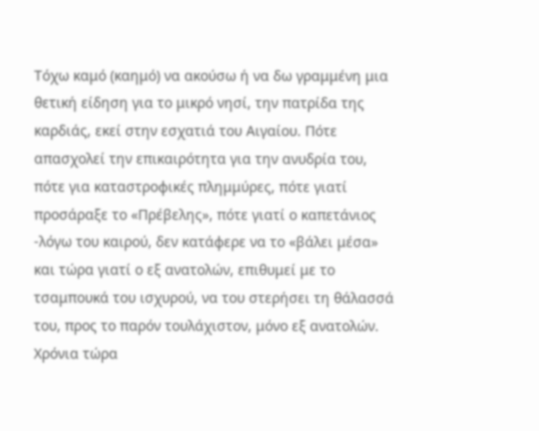Τόχω καμό (καημό) να ακούσω ή να δω γραμμένη μια θετική είδηση για το μικρό νησί, την πατρίδα της καρδιάς, εκεί στην εσχατιά του Αιγαίου. Πότε απασχολεί την επικαιρότητα για την ανυδρία του, πότε για καταστροφικές πλημμύρες, πότε γιατί προσάραξε το «Πρέβελης», πότε γιατί ο καπετάνιος -λόγω του καιρού, δεν κατάφερε να το «βάλει μέσα» και τώρα γιατί ο εξ ανατολών, επιθυμεί με το τσαμπουκά του ισχυρού, να του στερήσει τη θάλασσά του, προς το παρόν τουλάχιστον, μόνο εξ ανατολών. Χρόνια τώρα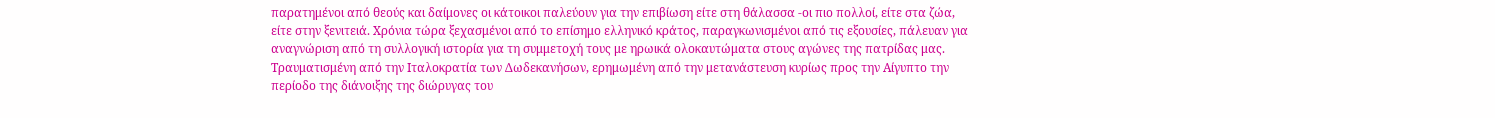παρατημένοι από θεούς και δαίμονες οι κάτοικοι παλεύουν για την επιβίωση είτε στη θάλασσα -οι πιο πολλοί, είτε στα ζώα, είτε στην ξενιτειά. Χρόνια τώρα ξεχασμένοι από το επίσημο ελληνικό κράτος, παραγκωνισμένοι από τις εξουσίες, πάλευαν για αναγνώριση από τη συλλογική ιστορία για τη συμμετοχή τους με ηρωικά ολοκαυτώματα στους αγώνες της πατρίδας μας. Τραυματισμένη από την Ιταλοκρατία των Δωδεκανήσων, ερημωμένη από την μετανάστευση κυρίως προς την Αίγυπτο την περίοδο της διάνοιξης της διώρυγας του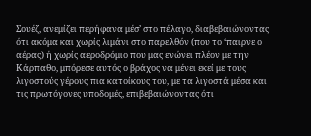Σουέζ, ανεμίζει περήφανα μέσ’ στο πέλαγο, διαβεβαιώνοντας ότι ακόμα και χωρίς λιμάνι στο παρελθόν (που το ‘παιρνε ο αέρας) ή χωρίς αεροδρόμιο που μας ενώνει πλέον με την Κάρπαθο, μπόρεσε αυτός ο βράχος να μένει εκεί με τους λιγοστούς γέρους πια κατοίκους του, με τα λιγοστά μέσα και τις πρωτόγονες υποδομές, επιβεβαιώνοντας ότι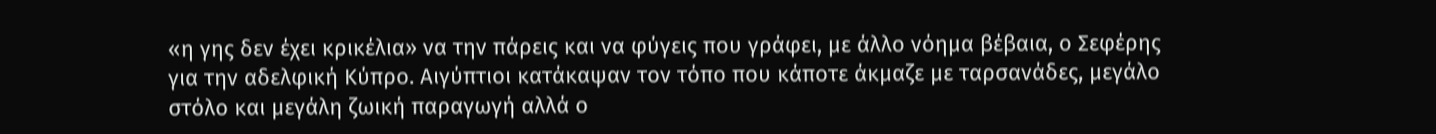«η γης δεν έχει κρικέλια» να την πάρεις και να φύγεις που γράφει, με άλλο νόημα βέβαια, ο Σεφέρης για την αδελφική Κύπρο. Αιγύπτιοι κατάκαψαν τον τόπο που κάποτε άκμαζε με ταρσανάδες, μεγάλο στόλο και μεγάλη ζωική παραγωγή αλλά ο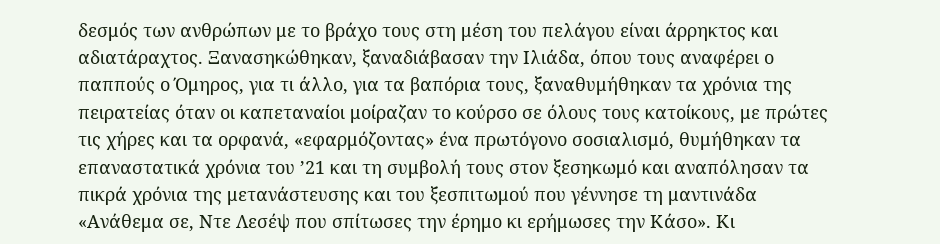δεσμός των ανθρώπων με το βράχο τους στη μέση του πελάγου είναι άρρηκτος και αδιατάραχτος. Ξανασηκώθηκαν, ξαναδιάβασαν την Ιλιάδα, όπου τους αναφέρει ο παππούς ο Όμηρος, για τι άλλο, για τα βαπόρια τους, ξαναθυμήθηκαν τα χρόνια της πειρατείας όταν οι καπεταναίοι μοίραζαν το κούρσο σε όλους τους κατοίκους, με πρώτες τις χήρες και τα ορφανά, «εφαρμόζοντας» ένα πρωτόγονο σοσιαλισμό, θυμήθηκαν τα επαναστατικά χρόνια του ’21 και τη συμβολή τους στον ξεσηκωμό και αναπόλησαν τα πικρά χρόνια της μετανάστευσης και του ξεσπιτωμού που γέννησε τη μαντινάδα «Ανάθεμα σε, Ντε Λεσέψ που σπίτωσες την έρημο κι ερήμωσες την Κάσο». Κι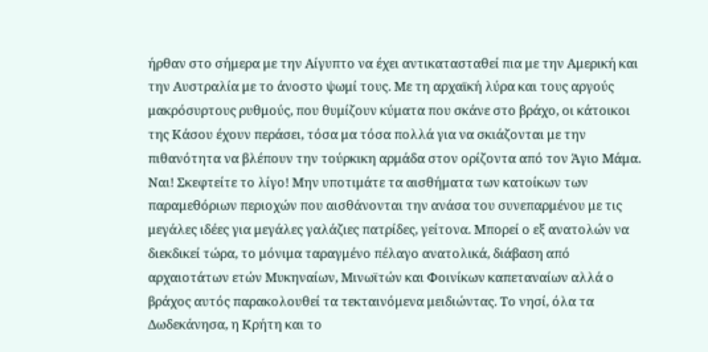ήρθαν στο σήμερα με την Αίγυπτο να έχει αντικατασταθεί πια με την Αμερική και την Αυστραλία με το άνοστο ψωμί τους. Με τη αρχαϊκή λύρα και τους αργούς μακρόσυρτους ρυθμούς, που θυμίζουν κύματα που σκάνε στο βράχο, οι κάτοικοι της Κάσου έχουν περάσει, τόσα μα τόσα πολλά για να σκιάζονται με την πιθανότητα να βλέπουν την τούρκικη αρμάδα στον ορίζοντα από τον Άγιο Μάμα. Ναι! Σκεφτείτε το λίγο! Μην υποτιμάτε τα αισθήματα των κατοίκων των παραμεθόριων περιοχών που αισθάνονται την ανάσα του συνεπαρμένου με τις μεγάλες ιδέες για μεγάλες γαλάζιες πατρίδες, γείτονα. Μπορεί ο εξ ανατολών να διεκδικεί τώρα, το μόνιμα ταραγμένο πέλαγο ανατολικά, διάβαση από αρχαιοτάτων ετών Μυκηναίων, Μινωϊτών και Φοινίκων καπεταναίων αλλά ο βράχος αυτός παρακολουθεί τα τεκταινόμενα μειδιώντας. Το νησί, όλα τα Δωδεκάνησα, η Κρήτη και το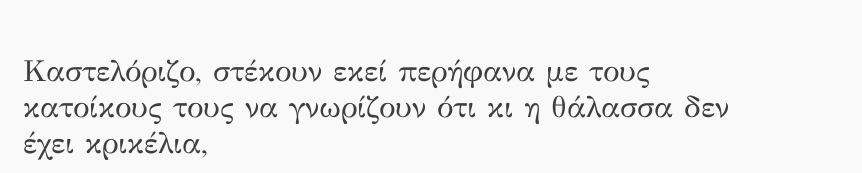Καστελόριζο, στέκουν εκεί περήφανα με τους κατοίκους τους να γνωρίζουν ότι κι η θάλασσα δεν έχει κρικέλια,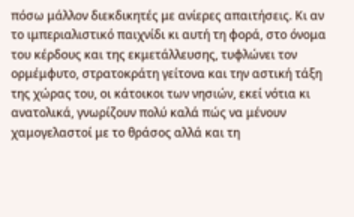πόσω μάλλον διεκδικητές με ανίερες απαιτήσεις. Κι αν το ιμπεριαλιστικό παιχνίδι κι αυτή τη φορά, στο όνομα του κέρδους και της εκμετάλλευσης, τυφλώνει τον ορμέμφυτο, στρατοκράτη γείτονα και την αστική τάξη της χώρας του, οι κάτοικοι των νησιών, εκεί νότια κι ανατολικά, γνωρίζουν πολύ καλά πώς να μένουν χαμογελαστοί με το θράσος αλλά και τη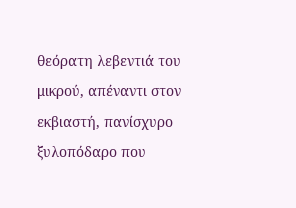θεόρατη λεβεντιά του μικρού, απέναντι στον εκβιαστή, πανίσχυρο ξυλοπόδαρο που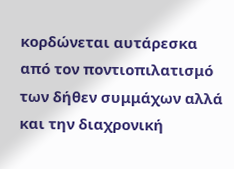κορδώνεται αυτάρεσκα από τον ποντιοπιλατισμό των δήθεν συμμάχων αλλά και την διαχρονική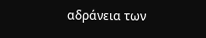αδράνεια των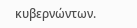κυβερνώντων.